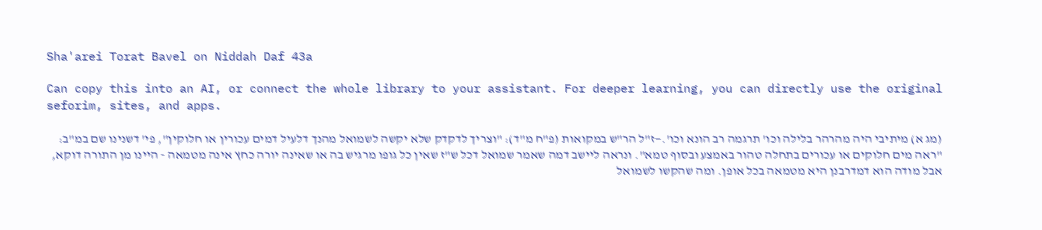Sha'arei Torat Bavel on Niddah Daf 43a

Can copy this into an AI, or connect the whole library to your assistant. For deeper learning, you can directly use the original seforim, sites, and apps.

(מג א) מיתיבי היה מהרהר בלילה וכו' תרגמה רב הונא וכו'.—ז"ל הר"ש במקואות (פ"ח מ"ד): "וצריך לדקדק שלא יקשה לשמואל מהנך דלעיל דמים עכורין או חלוקין", פי' דשנינו שם במ"ב: "ראה מים חלוקים או עכורים בתחלה טהור באמצע ובסוף טמא". ונראה ליישב דמה שאמר שמואל דכל ש"ז שאין כל גופו מרגיש בה או שאינה יורה כחץ אינה מטמאה - היינו מן התורה דוקא, אבל מודה הוא דמדרבנן היא מטמאה בכל אופן. ומה שהקשו לשמואל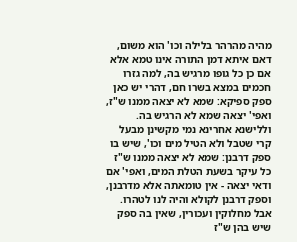מהיה מהרהר בלילה וכו' הוא משום, דאם איתא דמן התורה אינו טמא אלא אם כן כל גופו מרגיש בה, למה גזרו חכמים במצא בשרו חם, דהרי יש כאן ספק ספיקא: שמא לא יצאה ממנו ש"ז, ואפי' יצאה שמא לא הרגיש בה. וללישנא אחרינא נמי מקשינן מבעל קרי שטבל ולא הטיל מים וכו', שיש בו ספק דרבנן: שמא לא יצאה ממנו ש"ז כל עיקר בשעת הטלת המים, ואפי' אם ודאי יצאה - אין טומאתה אלא מדרבנן, וספק דרבנן לקולא והיה לנו לטהרו. אבל מחלוקין ועכורין, שאין בה ספק שיש בהן ש"ז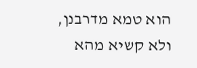הוא טמא מדרבנן, ולא קשיא מהא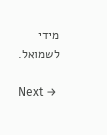מידי לשמואל.

Next →